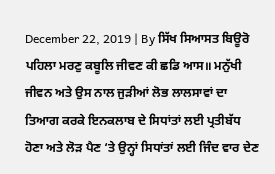December 22, 2019 | By ਸਿੱਖ ਸਿਆਸਤ ਬਿਊਰੋ
ਪਹਿਲਾ ਮਰਣੁ ਕਬੂਲਿ ਜੀਵਣ ਕੀ ਛਡਿ ਆਸ॥ ਮਨੁੱਖੀ ਜੀਵਨ ਅਤੇ ਉਸ ਨਾਲ ਜੁੜੀਆਂ ਲੋਭ ਲਾਲਸਾਵਾਂ ਦਾ ਤਿਆਗ ਕਰਕੇ ਇਨਕਲਾਬ ਦੇ ਸਿਧਾਂਤਾਂ ਲਈ ਪ੍ਰਤੀਬੱਧ ਹੋਣਾ ਅਤੇ ਲੋੜ ਪੈਣ ‘ਤੇ ਉਨ੍ਹਾਂ ਸਿਧਾਂਤਾਂ ਲਈ ਜਿੰਦ ਵਾਰ ਦੇਣ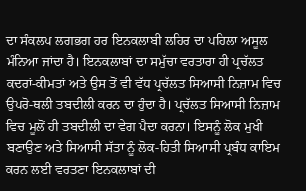ਦਾ ਸੰਕਲਪ ਲਗਭਗ ਹਰ ਇਨਕਲਾਬੀ ਲਹਿਰ ਦਾ ਪਹਿਲਾ ਅਸੂਲ ਮੰਨਿਆ ਜਾਂਦਾ ਹੈ। ਇਨਕਲਾਬਾਂ ਦਾ ਸਮੁੱਚਾ ਵਰਤਾਰਾ ਹੀ ਪ੍ਰਚੱਲਤ ਕਦਰਾਂ-ਕੀਮਤਾਂ ਅਤੇ ਉਸ ਤੋਂ ਵੀ ਵੱਧ ਪ੍ਰਚੱਲਤ ਸਿਆਸੀ ਨਿਜ਼ਾਮ ਵਿਚ ਉਪਰੋ-ਥਲੀ ਤਬਦੀਲੀ ਕਰਨ ਦਾ ਹੁੰਦਾ ਹੈ। ਪ੍ਰਚੱਲਤ ਸਿਆਸੀ ਨਿਜ਼ਾਮ ਵਿਚ ਮੂਲੋਂ ਹੀ ਤਬਦੀਲੀ ਦਾ ਵੇਗ ਪੈਦਾ ਕਰਨਾ। ਇਸਨੂੰ ਲੋਕ ਮੁਖੀ ਬਣਾਉਣ ਅਤੇ ਸਿਆਸੀ ਸੱਤਾ ਨੂੰ ਲੋਕ-ਹਿਤੀ ਸਿਆਸੀ ਪ੍ਰਬੰਧ ਕਾਇਮ ਕਰਨ ਲਈ ਵਰਤਣਾ ਇਨਕਲਾਬਾਂ ਦੀ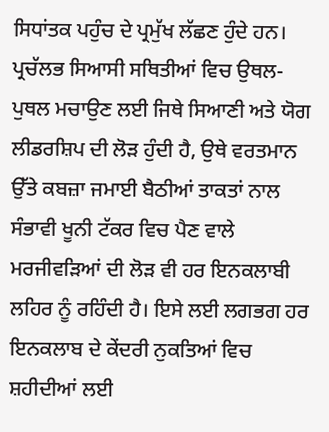ਸਿਧਾਂਤਕ ਪਹੁੰਚ ਦੇ ਪ੍ਰਮੁੱਖ ਲੱਛਣ ਹੁੰਦੇ ਹਨ। ਪ੍ਰਚੱਲਭ ਸਿਆਸੀ ਸਥਿਤੀਆਂ ਵਿਚ ਉਥਲ-ਪੁਥਲ ਮਚਾਉਣ ਲਈ ਜਿਥੇ ਸਿਆਣੀ ਅਤੇ ਯੋਗ ਲੀਡਰਸ਼ਿਪ ਦੀ ਲੋੜ ਹੁੰਦੀ ਹੈ, ਉਥੇ ਵਰਤਮਾਨ ਉੱਤੇ ਕਬਜ਼ਾ ਜਮਾਈ ਬੈਠੀਆਂ ਤਾਕਤਾਂ ਨਾਲ ਸੰਭਾਵੀ ਖੂਨੀ ਟੱਕਰ ਵਿਚ ਪੈਣ ਵਾਲੇ ਮਰਜੀਵੜਿਆਂ ਦੀ ਲੋੜ ਵੀ ਹਰ ਇਨਕਲਾਬੀ ਲਹਿਰ ਨੂੰ ਰਹਿੰਦੀ ਹੈ। ਇਸੇ ਲਈ ਲਗਭਗ ਹਰ ਇਨਕਲਾਬ ਦੇ ਕੇਂਦਰੀ ਨੁਕਤਿਆਂ ਵਿਚ ਸ਼ਹੀਦੀਆਂ ਲਈ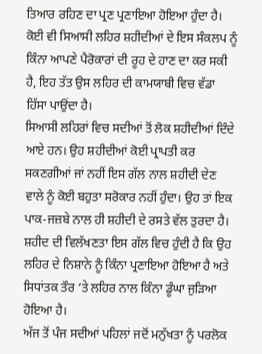ਤਿਆਰ ਰਹਿਣ ਦਾ ਪ੍ਰਣ ਪ੍ਰਣਾਇਆ ਹੋਇਆ ਹੁੰਦਾ ਹੈ। ਕੋਈ ਵੀ ਸਿਆਸੀ ਲਹਿਰ ਸ਼ਹੀਦੀਆਂ ਦੇ ਇਸ ਸੰਕਲਪ ਨੂੰ ਕਿੰਨਾ ਆਪਣੇ ਪੈਰੋਕਾਰਾਂ ਦੀ ਰੂਹ ਦੇ ਹਾਣ ਦਾ ਕਰ ਸਕੀ ਹੈ, ਇਹ ਤੱਤ ਉਸ ਲਹਿਰ ਦੀ ਕਾਮਯਾਬੀ ਵਿਚ ਵੱਡਾ ਹਿੱਸਾ ਪਾਉਂਦਾ ਹੈ।
ਸਿਆਸੀ ਲਹਿਰਾਂ ਵਿਚ ਸਦੀਆਂ ਤੋਂ ਲੋਕ ਸ਼ਹੀਦੀਆਂ ਦਿੰਦੇ ਆਏ ਹਨ। ਉਹ ਸ਼ਹੀਦੀਆਂ ਕੋਈ ਪ੍ਰਾਪਤੀ ਕਰ ਸਕਣਗੀਆਂ ਜਾਂ ਨਹੀਂ ਇਸ ਗੱਲ ਨਾਲ ਸ਼ਹੀਦੀ ਦੇਣ ਵਾਲੇ ਨੂੰ ਕੋਈ ਬਹੁਤਾ ਸਰੋਕਾਰ ਨਹੀਂ ਹੁੰਦਾ। ਉਹ ਤਾਂ ਇਕ ਪਾਕ-ਜਜ਼ਬੇ ਨਾਲ ਹੀ ਸ਼ਹੀਦੀ ਦੇ ਰਸਤੇ ਵੱਲ ਤੁਰਦਾ ਹੈ। ਸ਼ਹੀਦ ਦੀ ਵਿਲੱਖਣਤਾ ਇਸ ਗੱਲ ਵਿਚ ਹੁੰਦੀ ਹੈ ਕਿ ਉਹ ਲਹਿਰ ਦੇ ਨਿਸ਼ਾਨੇ ਨੂੰ ਕਿੰਨਾ ਪ੍ਰਣਾਇਆ ਹੋਇਆ ਹੈ ਅਤੇ ਸਿਧਾਂਤਕ ਤੌਰ ‘ਤੇ ਲਹਿਰ ਨਾਲ ਕਿੰਨਾ ਡੂੰਘਾ ਜੁੜਿਆ ਹੋਇਆ ਹੈ।
ਅੱਜ ਤੋਂ ਪੰਜ ਸਦੀਆਂ ਪਹਿਲਾਂ ਜਦੋਂ ਮਨੁੱਖਤਾ ਨੂੰ ਪਰਲੋਕ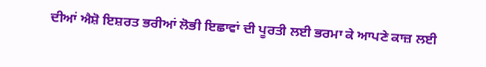ਦੀਆਂ ਐਸ਼ੋ ਇਸ਼ਰਤ ਭਰੀਆਂ ਲੋਭੀ ਇਛਾਵਾਂ ਦੀ ਪੂਰਤੀ ਲਈ ਭਰਮਾ ਕੇ ਆਪਣੇ ਕਾਜ਼ ਲਈ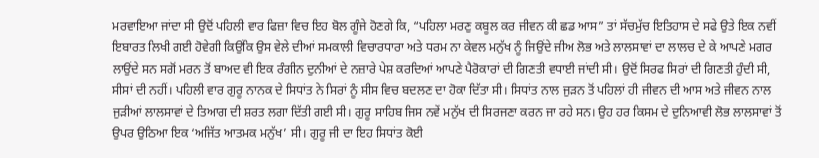ਮਰਵਾਇਆ ਜਾਂਦਾ ਸੀ ਉਦੋਂ ਪਹਿਲੀ ਵਾਰ ਫਿਜ਼ਾ ਵਿਚ ਇਹ ਬੋਲ ਗੂੰਜੇ ਹੋਣਗੇ ਕਿ, “ਪਹਿਲਾ ਮਰਣੁ ਕਬੂਲ ਕਰ ਜੀਵਨ ਕੀ ਛਡ ਆਸ” ਤਾਂ ਸੱਚਮੁੱਚ ਇਤਿਹਾਸ ਦੇ ਸਫੇ ਉਤੇ ਇਕ ਨਵੀਂ ਇਬਾਰਤ ਲਿਖੀ ਗਈ ਹੋਵੇਗੀ ਕਿਉਂਕਿ ਉਸ ਵੇਲੇ ਦੀਆਂ ਸਮਕਾਲੀ ਵਿਚਾਰਧਾਰਾ ਅਤੇ ਧਰਮ ਨਾ ਕੇਵਲ ਮਨੁੱਖ ਨੂੰ ਜਿਉਂਦੇ ਜੀਅ ਲੋਭ ਅਤੇ ਲਾਲਸਾਵਾਂ ਦਾ ਲਾਲਚ ਦੇ ਕੇ ਆਪਣੇ ਮਗਰ ਲਾਉਂਦੇ ਸਨ ਸਗੋਂ ਮਰਨ ਤੋਂ ਬਾਅਦ ਵੀ ਇਕ ਰੰਗੀਨ ਦੁਨੀਆਂ ਦੇ ਨਜ਼ਾਰੇ ਪੇਸ਼ ਕਰਦਿਆਂ ਆਪਣੇ ਪੈਰੋਕਾਰਾਂ ਦੀ ਗਿਣਤੀ ਵਧਾਈ ਜਾਂਦੀ ਸੀ। ਉਦੋਂ ਸਿਰਫ ਸਿਰਾਂ ਦੀ ਗਿਣਤੀ ਹੁੰਦੀ ਸੀ, ਸੀਸਾਂ ਦੀ ਨਹੀਂ। ਪਹਿਲੀ ਵਾਰ ਗੁਰੂ ਨਾਨਕ ਦੇ ਸਿਧਾਂਤ ਨੇ ਸਿਰਾਂ ਨੂੰ ਸੀਸ ਵਿਚ ਬਦਲਣ ਦਾ ਹੋਕਾ ਦਿੱਤਾ ਸੀ। ਸਿਧਾਂਤ ਨਾਲ ਜੁੜਨ ਤੋਂ ਪਹਿਲਾਂ ਹੀ ਜੀਵਨ ਦੀ ਆਸ ਅਤੇ ਜੀਵਨ ਨਾਲ ਜੁੜੀਆਂ ਲਾਲਸਾਵਾਂ ਦੇ ਤਿਆਗ ਦੀ ਸ਼ਰਤ ਲਗਾ ਦਿੱਤੀ ਗਈ ਸੀ। ਗੁਰੂ ਸਾਹਿਬ ਜਿਸ ਨਵੇਂ ਮਨੁੱਖ ਦੀ ਸਿਰਜਣਾ ਕਰਨ ਜਾ ਰਹੇ ਸਨ। ਉਹ ਹਰ ਕਿਸਮ ਦੇ ਦੁਨਿਆਵੀ ਲੋਭ ਲਾਲਸਾਵਾਂ ਤੋਂ ਉਪਰ ਉਠਿਆ ਇਕ ‘ਅਜਿੱਤ ਆਤਮਕ ਮਨੁੱਖ’ ਸੀ। ਗੁਰੂ ਜੀ ਦਾ ਇਹ ਸਿਧਾਂਤ ਕੋਈ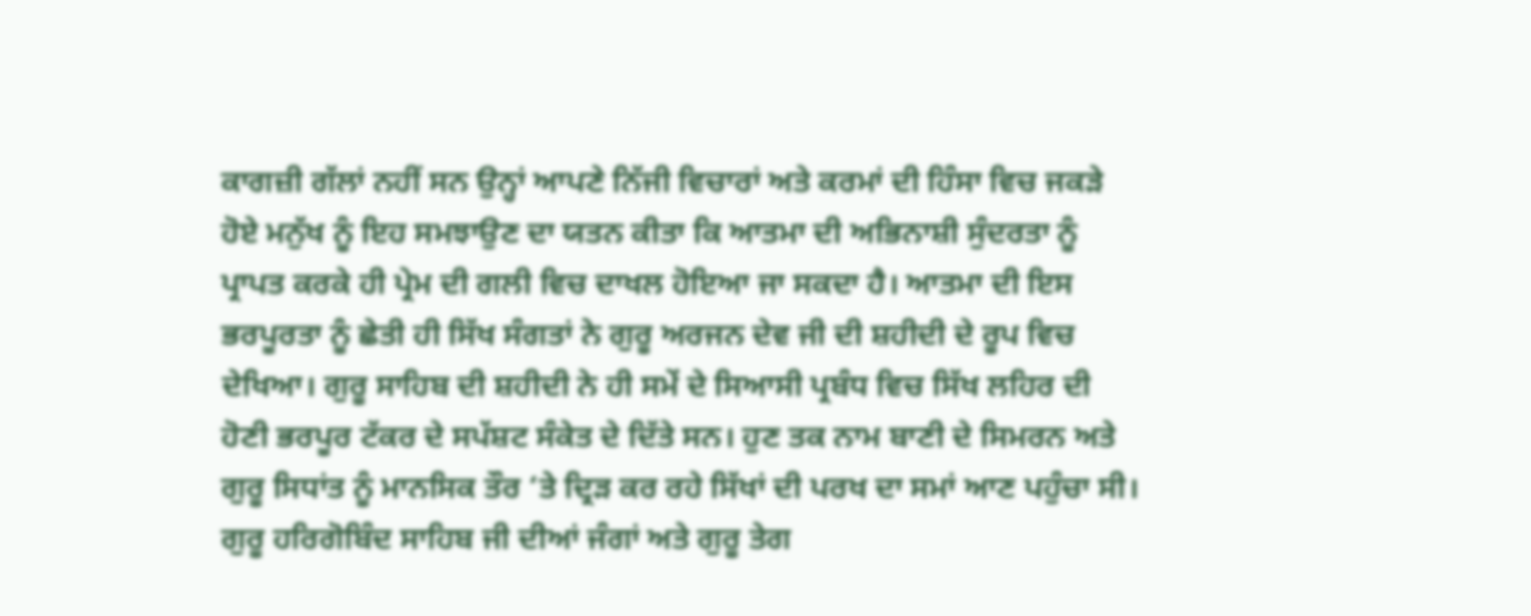ਕਾਗਜ਼ੀ ਗੱਲਾਂ ਨਹੀਂ ਸਨ ਉਨ੍ਹਾਂ ਆਪਣੇ ਨਿੱਜੀ ਵਿਚਾਰਾਂ ਅਤੇ ਕਰਮਾਂ ਦੀ ਹਿੰਸਾ ਵਿਚ ਜਕੜੇ ਹੋਏ ਮਨੁੱਖ ਨੂੰ ਇਹ ਸਮਝਾਉਣ ਦਾ ਯਤਨ ਕੀਤਾ ਕਿ ਆਤਮਾ ਦੀ ਅਭਿਨਾਸ਼ੀ ਸੁੰਦਰਤਾ ਨੂੰ ਪ੍ਰਾਪਤ ਕਰਕੇ ਹੀ ਪ੍ਰੇਮ ਦੀ ਗਲੀ ਵਿਚ ਦਾਖਲ ਹੋਇਆ ਜਾ ਸਕਦਾ ਹੈ। ਆਤਮਾ ਦੀ ਇਸ ਭਰਪੂਰਤਾ ਨੂੰ ਛੇਤੀ ਹੀ ਸਿੱਖ ਸੰਗਤਾਂ ਨੇ ਗੁਰੂ ਅਰਜਨ ਦੇਵ ਜੀ ਦੀ ਸ਼ਹੀਦੀ ਦੇ ਰੂਪ ਵਿਚ ਦੇਖਿਆ। ਗੁਰੂ ਸਾਹਿਬ ਦੀ ਸ਼ਹੀਦੀ ਨੇ ਹੀ ਸਮੇਂ ਦੇ ਸਿਆਸੀ ਪ੍ਰਬੰਧ ਵਿਚ ਸਿੱਖ ਲਹਿਰ ਦੀ ਹੋਣੀ ਭਰਪੂਰ ਟੱਕਰ ਦੇ ਸਪੱਸ਼ਟ ਸੰਕੇਤ ਦੇ ਦਿੱਤੇ ਸਨ। ਹੁਣ ਤਕ ਨਾਮ ਬਾਣੀ ਦੇ ਸਿਮਰਨ ਅਤੇ ਗੁਰੂ ਸਿਧਾਂਤ ਨੂੰ ਮਾਨਸਿਕ ਤੌਰ ‘ਤੇ ਦ੍ਰਿੜ ਕਰ ਰਹੇ ਸਿੱਖਾਂ ਦੀ ਪਰਖ ਦਾ ਸਮਾਂ ਆਣ ਪਹੁੰਚਾ ਸੀ। ਗੁਰੂ ਹਰਿਗੋਬਿੰਦ ਸਾਹਿਬ ਜੀ ਦੀਆਂ ਜੰਗਾਂ ਅਤੇ ਗੁਰੂ ਤੇਗ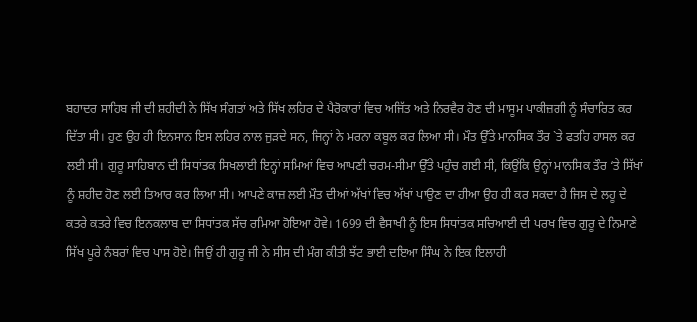ਬਹਾਦਰ ਸਾਹਿਬ ਜੀ ਦੀ ਸ਼ਹੀਦੀ ਨੇ ਸਿੱਖ ਸੰਗਤਾਂ ਅਤੇ ਸਿੱਖ ਲਹਿਰ ਦੇ ਪੈਰੋਕਾਰਾਂ ਵਿਚ ਅਜਿੱਤ ਅਤੇ ਨਿਰਵੈਰ ਹੋਣ ਦੀ ਮਾਸੂਮ ਪਾਕੀਜ਼ਗੀ ਨੂੰ ਸੰਚਾਰਿਤ ਕਰ ਦਿੱਤਾ ਸੀ। ਹੁਣ ਉਹ ਹੀ ਇਨਸਾਨ ਇਸ ਲਹਿਰ ਨਾਲ ਜੁੜਦੇ ਸਨ, ਜਿਨ੍ਹਾਂ ਨੇ ਮਰਨਾ ਕਬੂਲ ਕਰ ਲਿਆ ਸੀ। ਮੌਤ ਉੱਤੇ ਮਾਨਸਿਕ ਤੌਰ `ਤੇ ਫਤਹਿ ਹਾਸਲ ਕਰ ਲਈ ਸੀ। ਗੁਰੂ ਸਾਹਿਬਾਨ ਦੀ ਸਿਧਾਂਤਕ ਸਿਖਲਾਈ ਇਨ੍ਹਾਂ ਸਮਿਆਂ ਵਿਚ ਆਪਣੀ ਚਰਮ-ਸੀਮਾ ਉੱਤੇ ਪਹੁੰਚ ਗਈ ਸੀ, ਕਿਉਂਕਿ ਉਨ੍ਹਾਂ ਮਾਨਸਿਕ ਤੌਰ ‘ਤੇ ਸਿੱਖਾਂ ਨੂੰ ਸ਼ਹੀਦ ਹੋਣ ਲਈ ਤਿਆਰ ਕਰ ਲਿਆ ਸੀ। ਆਪਣੇ ਕਾਜ਼ ਲਈ ਮੌਤ ਦੀਆਂ ਅੱਖਾਂ ਵਿਚ ਅੱਖਾਂ ਪਾਉਣ ਦਾ ਹੀਆ ਉਹ ਹੀ ਕਰ ਸਕਦਾ ਹੈ ਜਿਸ ਦੇ ਲਹੂ ਦੇ ਕਤਰੇ ਕਤਰੇ ਵਿਚ ਇਨਕਲਾਬ ਦਾ ਸਿਧਾਂਤਕ ਸੱਚ ਰਮਿਆ ਹੋਇਆ ਹੋਵੇ। 1699 ਦੀ ਵੈਸਾਖੀ ਨੂੰ ਇਸ ਸਿਧਾਂਤਕ ਸਚਿਆਈ ਦੀ ਪਰਖ ਵਿਚ ਗੁਰੂ ਦੇ ਨਿਮਾਣੇ ਸਿੱਖ ਪੂਰੇ ਨੰਬਰਾਂ ਵਿਚ ਪਾਸ ਹੋਏ। ਜਿਉਂ ਹੀ ਗੁਰੂ ਜੀ ਨੇ ਸੀਸ ਦੀ ਮੰਗ ਕੀਤੀ ਝੱਟ ਭਾਈ ਦਇਆ ਸਿੰਘ ਨੇ ਇਕ ਇਲਾਹੀ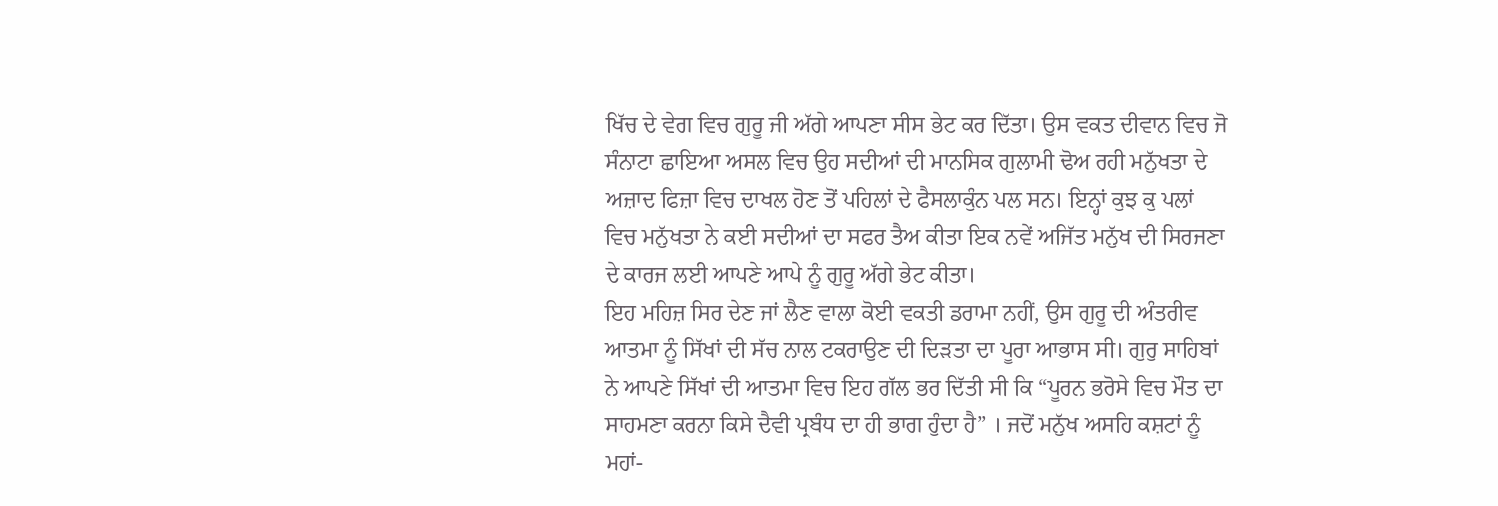ਖਿੱਚ ਦੇ ਵੇਗ ਵਿਚ ਗੁਰੂ ਜੀ ਅੱਗੇ ਆਪਣਾ ਸੀਸ ਭੇਟ ਕਰ ਦਿੱਤਾ। ਉਸ ਵਕਤ ਦੀਵਾਨ ਵਿਚ ਜੋ ਸੰਨਾਟਾ ਛਾਇਆ ਅਸਲ ਵਿਚ ਉਹ ਸਦੀਆਂ ਦੀ ਮਾਨਸਿਕ ਗੁਲਾਮੀ ਢੋਅ ਰਹੀ ਮਨੁੱਖਤਾ ਦੇ ਅਜ਼ਾਦ ਫਿਜ਼ਾ ਵਿਚ ਦਾਖਲ ਹੋਣ ਤੋਂ ਪਹਿਲਾਂ ਦੇ ਫੈਸਲਾਕੁੰਨ ਪਲ ਸਨ। ਇਨ੍ਹਾਂ ਕੁਝ ਕੁ ਪਲਾਂ ਵਿਚ ਮਨੁੱਖਤਾ ਨੇ ਕਈ ਸਦੀਆਂ ਦਾ ਸਫਰ ਤੈਅ ਕੀਤਾ ਇਕ ਨਵੇਂ ਅਜਿੱਤ ਮਨੁੱਖ ਦੀ ਸਿਰਜਣਾ ਦੇ ਕਾਰਜ ਲਈ ਆਪਣੇ ਆਪੇ ਨੂੰ ਗੁਰੂ ਅੱਗੇ ਭੇਟ ਕੀਤਾ।
ਇਹ ਮਹਿਜ਼ ਸਿਰ ਦੇਣ ਜਾਂ ਲੈਣ ਵਾਲਾ ਕੋਈ ਵਕਤੀ ਡਰਾਮਾ ਨਹੀਂ, ਉਸ ਗੁਰੂ ਦੀ ਅੰਤਰੀਵ ਆਤਮਾ ਨੂੰ ਸਿੱਖਾਂ ਦੀ ਸੱਚ ਨਾਲ ਟਕਰਾਉਣ ਦੀ ਦਿੜਤਾ ਦਾ ਪੂਰਾ ਆਭਾਸ ਸੀ। ਗੁਰੁ ਸਾਹਿਬਾਂ ਨੇ ਆਪਣੇ ਸਿੱਖਾਂ ਦੀ ਆਤਮਾ ਵਿਚ ਇਹ ਗੱਲ ਭਰ ਦਿੱਤੀ ਸੀ ਕਿ “ਪੂਰਨ ਭਰੋਸੇ ਵਿਚ ਮੌਤ ਦਾ ਸਾਹਮਣਾ ਕਰਨਾ ਕਿਸੇ ਦੈਵੀ ਪ੍ਰਬੰਧ ਦਾ ਹੀ ਭਾਗ ਹੁੰਦਾ ਹੈ” । ਜਦੋਂ ਮਨੁੱਖ ਅਸਹਿ ਕਸ਼ਟਾਂ ਨੂੰ ਮਹਾਂ-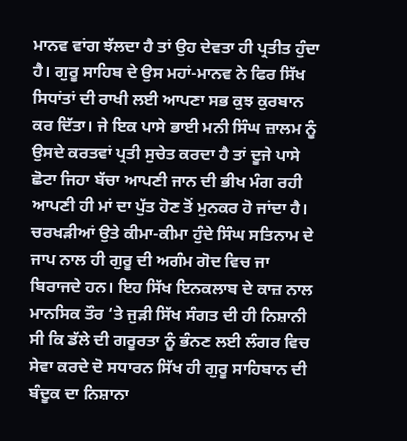ਮਾਨਵ ਵਾਂਗ ਝੱਲਦਾ ਹੈ ਤਾਂ ਉਹ ਦੇਵਤਾ ਹੀ ਪ੍ਰਤੀਤ ਹੁੰਦਾ ਹੈ। ਗੁਰੂ ਸਾਹਿਬ ਦੇ ਉਸ ਮਹਾਂ-ਮਾਨਵ ਨੇ ਫਿਰ ਸਿੱਖ ਸਿਧਾਂਤਾਂ ਦੀ ਰਾਖੀ ਲਈ ਆਪਣਾ ਸਭ ਕੁਝ ਕੁਰਬਾਨ ਕਰ ਦਿੱਤਾ। ਜੇ ਇਕ ਪਾਸੇ ਭਾਈ ਮਨੀ ਸਿੰਘ ਜ਼ਾਲਮ ਨੂੰ ਉਸਦੇ ਕਰਤਵਾਂ ਪ੍ਰਤੀ ਸੁਚੇਤ ਕਰਦਾ ਹੈ ਤਾਂ ਦੂਜੇ ਪਾਸੇ ਛੋਟਾ ਜਿਹਾ ਬੱਚਾ ਆਪਣੀ ਜਾਨ ਦੀ ਭੀਖ ਮੰਗ ਰਹੀ ਆਪਣੀ ਹੀ ਮਾਂ ਦਾ ਪੁੱਤ ਹੋਣ ਤੋਂ ਮੁਨਕਰ ਹੋ ਜਾਂਦਾ ਹੈ। ਚਰਖੜੀਆਂ ਉਤੇ ਕੀਮਾ-ਕੀਮਾ ਹੁੰਦੇ ਸਿੰਘ ਸਤਿਨਾਮ ਦੇ ਜਾਪ ਨਾਲ ਹੀ ਗੁਰੂ ਦੀ ਅਗੰਮ ਗੋਦ ਵਿਚ ਜਾ ਬਿਰਾਜਦੇ ਹਨ। ਇਹ ਸਿੱਖ ਇਨਕਲਾਬ ਦੇ ਕਾਜ਼ ਨਾਲ ਮਾਨਸਿਕ ਤੌਰ ‘ਤੇ ਜੁੜੀ ਸਿੱਖ ਸੰਗਤ ਦੀ ਹੀ ਨਿਸ਼ਾਨੀ ਸੀ ਕਿ ਡੱਲੇ ਦੀ ਗਰੂਰਤਾ ਨੂੰ ਭੰਨਣ ਲਈ ਲੰਗਰ ਵਿਚ ਸੇਵਾ ਕਰਦੇ ਦੋ ਸਧਾਰਨ ਸਿੱਖ ਹੀ ਗੁਰੂ ਸਾਹਿਬਾਨ ਦੀ ਬੰਦੂਕ ਦਾ ਨਿਸ਼ਾਨਾ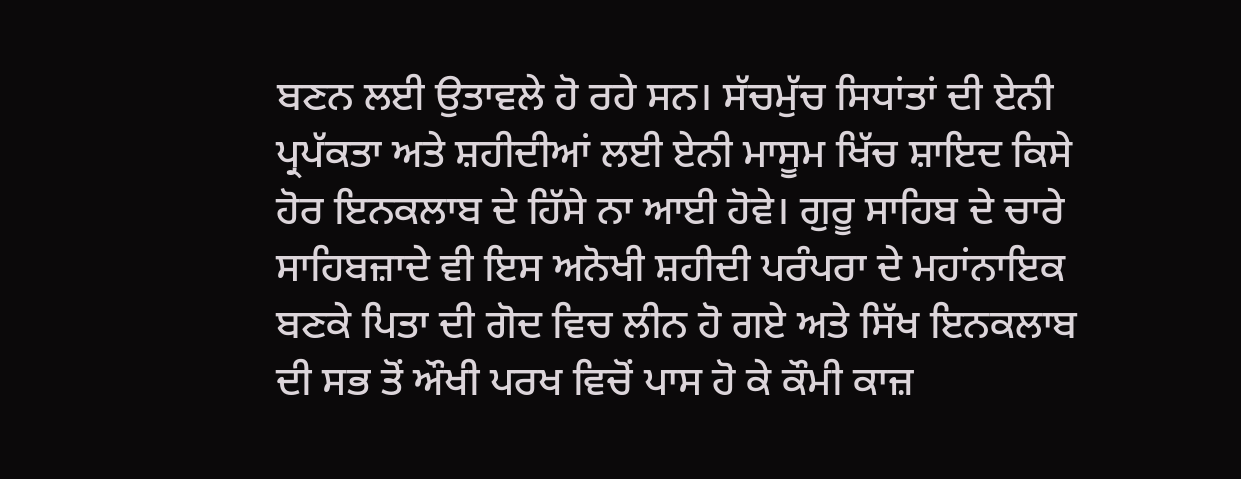ਬਣਨ ਲਈ ਉਤਾਵਲੇ ਹੋ ਰਹੇ ਸਨ। ਸੱਚਮੁੱਚ ਸਿਧਾਂਤਾਂ ਦੀ ਏਨੀ ਪ੍ਰਪੱਕਤਾ ਅਤੇ ਸ਼ਹੀਦੀਆਂ ਲਈ ਏਨੀ ਮਾਸੂਮ ਖਿੱਚ ਸ਼ਾਇਦ ਕਿਸੇ ਹੋਰ ਇਨਕਲਾਬ ਦੇ ਹਿੱਸੇ ਨਾ ਆਈ ਹੋਵੇ। ਗੁਰੂ ਸਾਹਿਬ ਦੇ ਚਾਰੇ ਸਾਹਿਬਜ਼ਾਦੇ ਵੀ ਇਸ ਅਨੋਖੀ ਸ਼ਹੀਦੀ ਪਰੰਪਰਾ ਦੇ ਮਹਾਂਨਾਇਕ ਬਣਕੇ ਪਿਤਾ ਦੀ ਗੋਦ ਵਿਚ ਲੀਨ ਹੋ ਗਏ ਅਤੇ ਸਿੱਖ ਇਨਕਲਾਬ ਦੀ ਸਭ ਤੋਂ ਔਖੀ ਪਰਖ ਵਿਚੋਂ ਪਾਸ ਹੋ ਕੇ ਕੌਮੀ ਕਾਜ਼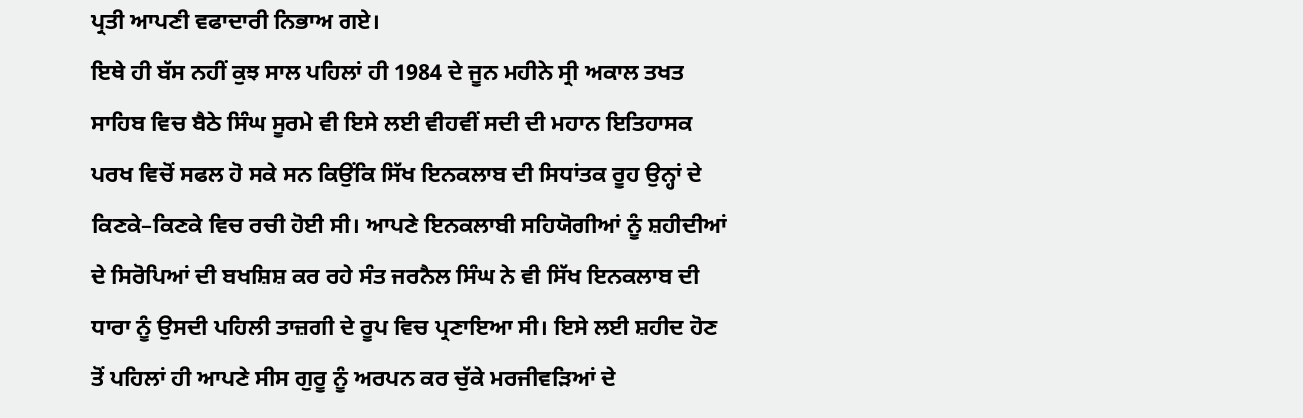ਪ੍ਰਤੀ ਆਪਣੀ ਵਫਾਦਾਰੀ ਨਿਭਾਅ ਗਏ।
ਇਥੇ ਹੀ ਬੱਸ ਨਹੀਂ ਕੁਝ ਸਾਲ ਪਹਿਲਾਂ ਹੀ 1984 ਦੇ ਜੂਨ ਮਹੀਨੇ ਸ੍ਰੀ ਅਕਾਲ ਤਖਤ ਸਾਹਿਬ ਵਿਚ ਬੈਠੇ ਸਿੰਘ ਸੂਰਮੇ ਵੀ ਇਸੇ ਲਈ ਵੀਹਵੀਂ ਸਦੀ ਦੀ ਮਹਾਨ ਇਤਿਹਾਸਕ ਪਰਖ ਵਿਚੋਂ ਸਫਲ ਹੋ ਸਕੇ ਸਨ ਕਿਉਂਕਿ ਸਿੱਖ ਇਨਕਲਾਬ ਦੀ ਸਿਧਾਂਤਕ ਰੂਹ ਉਨ੍ਹਾਂ ਦੇ ਕਿਣਕੇ–ਕਿਣਕੇ ਵਿਚ ਰਚੀ ਹੋਈ ਸੀ। ਆਪਣੇ ਇਨਕਲਾਬੀ ਸਹਿਯੋਗੀਆਂ ਨੂੰ ਸ਼ਹੀਦੀਆਂ ਦੇ ਸਿਰੋਪਿਆਂ ਦੀ ਬਖਸ਼ਿਸ਼ ਕਰ ਰਹੇ ਸੰਤ ਜਰਨੈਲ ਸਿੰਘ ਨੇ ਵੀ ਸਿੱਖ ਇਨਕਲਾਬ ਦੀ ਧਾਰਾ ਨੂੰ ਉਸਦੀ ਪਹਿਲੀ ਤਾਜ਼ਗੀ ਦੇ ਰੂਪ ਵਿਚ ਪ੍ਰਣਾਇਆ ਸੀ। ਇਸੇ ਲਈ ਸ਼ਹੀਦ ਹੋਣ ਤੋਂ ਪਹਿਲਾਂ ਹੀ ਆਪਣੇ ਸੀਸ ਗੁਰੂ ਨੂੰ ਅਰਪਨ ਕਰ ਚੁੱਕੇ ਮਰਜੀਵੜਿਆਂ ਦੇ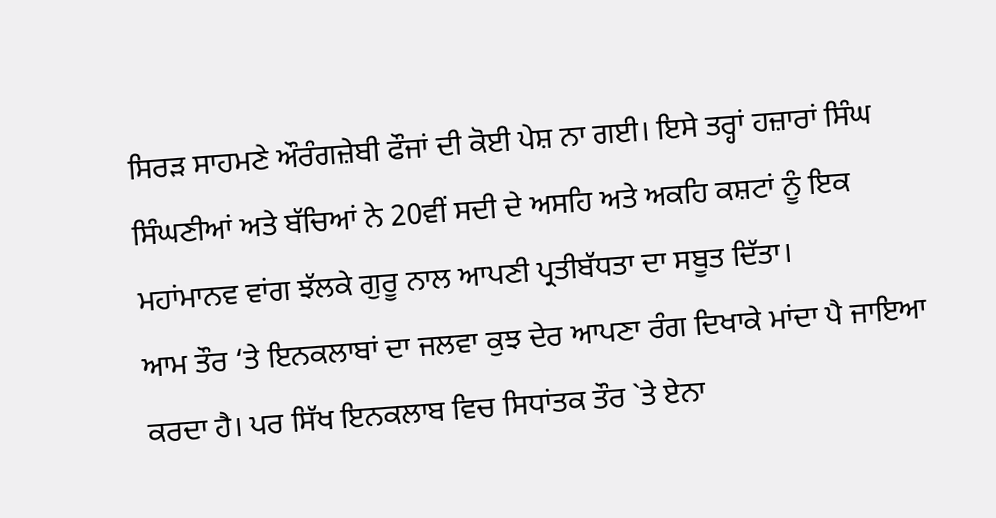ਸਿਰੜ ਸਾਹਮਣੇ ਔਰੰਗਜ਼ੇਬੀ ਫੌਜਾਂ ਦੀ ਕੋਈ ਪੇਸ਼ ਨਾ ਗਈ। ਇਸੇ ਤਰ੍ਹਾਂ ਹਜ਼ਾਰਾਂ ਸਿੰਘ ਸਿੰਘਣੀਆਂ ਅਤੇ ਬੱਚਿਆਂ ਨੇ 20ਵੀਂ ਸਦੀ ਦੇ ਅਸਹਿ ਅਤੇ ਅਕਹਿ ਕਸ਼ਟਾਂ ਨੂੰ ਇਕ ਮਹਾਂਮਾਨਵ ਵਾਂਗ ਝੱਲਕੇ ਗੁਰੂ ਨਾਲ ਆਪਣੀ ਪ੍ਰਤੀਬੱਧਤਾ ਦਾ ਸਬੂਤ ਦਿੱਤਾ।
ਆਮ ਤੌਰ ‘ਤੇ ਇਨਕਲਾਬਾਂ ਦਾ ਜਲਵਾ ਕੁਝ ਦੇਰ ਆਪਣਾ ਰੰਗ ਦਿਖਾਕੇ ਮਾਂਦਾ ਪੈ ਜਾਇਆ ਕਰਦਾ ਹੈ। ਪਰ ਸਿੱਖ ਇਨਕਲਾਬ ਵਿਚ ਸਿਧਾਂਤਕ ਤੌਰ `ਤੇ ਏਨਾ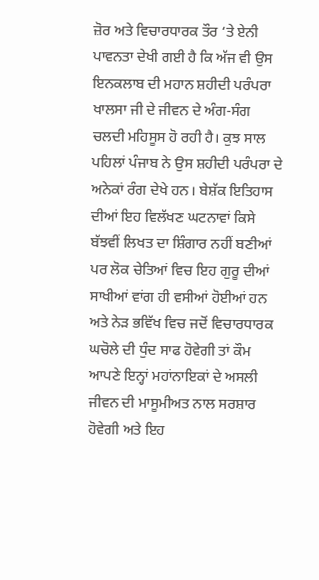ਜ਼ੋਰ ਅਤੇ ਵਿਚਾਰਧਾਰਕ ਤੌਰ ‘ਤੇ ਏਨੀ ਪਾਵਨਤਾ ਦੇਖੀ ਗਈ ਹੈ ਕਿ ਅੱਜ ਵੀ ਉਸ ਇਨਕਲਾਬ ਦੀ ਮਹਾਨ ਸ਼ਹੀਦੀ ਪਰੰਪਰਾ ਖਾਲਸਾ ਜੀ ਦੇ ਜੀਵਨ ਦੇ ਅੰਗ-ਸੰਗ ਚਲਦੀ ਮਹਿਸੂਸ ਹੋ ਰਹੀ ਹੈ। ਕੁਝ ਸਾਲ ਪਹਿਲਾਂ ਪੰਜਾਬ ਨੇ ਉਸ ਸ਼ਹੀਦੀ ਪਰੰਪਰਾ ਦੇ ਅਨੇਕਾਂ ਰੰਗ ਦੇਖੇ ਹਨ। ਬੇਸ਼ੱਕ ਇਤਿਹਾਸ ਦੀਆਂ ਇਹ ਵਿਲੱਖਣ ਘਟਨਾਵਾਂ ਕਿਸੇ ਬੱਝਵੀਂ ਲਿਖਤ ਦਾ ਸ਼ਿੰਗਾਰ ਨਹੀਂ ਬਣੀਆਂ ਪਰ ਲੋਕ ਚੇਤਿਆਂ ਵਿਚ ਇਹ ਗੁਰੂ ਦੀਆਂ ਸਾਖੀਆਂ ਵਾਂਗ ਹੀ ਵਸੀਆਂ ਹੋਈਆਂ ਹਨ ਅਤੇ ਨੇੜ ਭਵਿੱਖ ਵਿਚ ਜਦੋਂ ਵਿਚਾਰਧਾਰਕ ਘਚੋਲੇ ਦੀ ਧੁੰਦ ਸਾਫ ਹੋਵੇਗੀ ਤਾਂ ਕੌਮ ਆਪਣੇ ਇਨ੍ਹਾਂ ਮਹਾਂਨਾਇਕਾਂ ਦੇ ਅਸਲੀ ਜੀਵਨ ਦੀ ਮਾਸੂਮੀਅਤ ਨਾਲ ਸਰਸ਼ਾਰ ਹੋਵੇਗੀ ਅਤੇ ਇਹ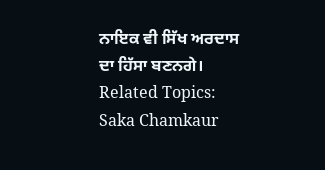ਨਾਇਕ ਵੀ ਸਿੱਖ ਅਰਦਾਸ ਦਾ ਹਿੱਸਾ ਬਣਨਗੇ।
Related Topics: Saka Chamkaur